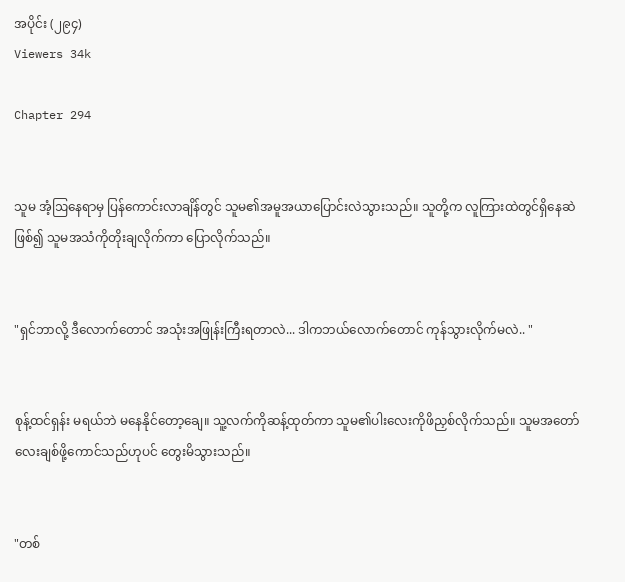အပိုင်း (၂၉၄)
Viewers 34k

Chapter 294


သူမ အံ့ဩနေရာမှ ပြန်ကောင်းလာချိန်တွင် သူမ၏အမူအယာပြောင်းလဲသွားသည်။ သူတို့က လူကြားထဲတွင်ရှိနေဆဲဖြစ်၍ သူမအသံကိုတိုးချလိုက်ကာ ပြောလိုက်သည်။


"ရှင်ဘာလို့ ဒီလောက်တောင် အသုံးအဖြုန်းကြီးရတာလဲ... ဒါကဘယ်လောက်တောင် ကုန်သွားလိုက်မလဲ.. "


စုန့်ထင်ရှန်း မရယ်ဘဲ မနေနိုင်တော့ချေ။ သူ့လက်ကိုဆန့်ထုတ်ကာ သူမ၏ပါးလေးကိုဖိညှစ်လိုက်သည်။ သူမအတော်လေးချစ်ဖို့ကောင်သည်ဟုပင် တွေးမိသွားသည်။


"တစ်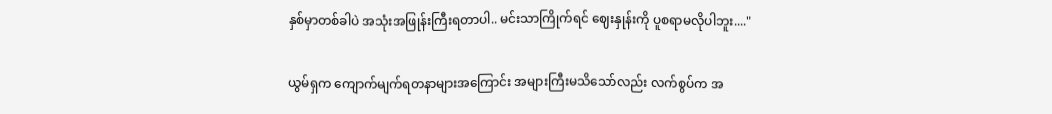နှစ်မှာတစ်ခါပဲ အသုံးအဖြုန်းကြီးရတာပါ.. မင်းသာကြိုက်ရင် ဈေးနှုန်းကို ပူစရာမလိုပါဘူး...."


ယွမ်ရှက ကျောက်မျက်ရတနာများအကြောင်း အများကြီးမသိသော်လည်း လက်စွပ်က အ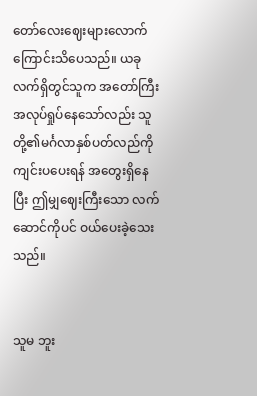တော်လေးဈေးများလောက်ကြောင်းသိပေသည်။ ယခုလက်ရှိတွင်သူက အတော်ကြီးအလုပ်ရှုပ်နေသော်လည်း သူတို့၏မင်္ဂလာနှစ်ပတ်လည်ကို ကျင်းပပေးရန် အတွေးရှိနေပြီး ဤမျှဈေးကြီးသော လက်ဆောင်ကိုပင် ဝယ်ပေးခဲ့သေးသည်။


သူမ ဘူး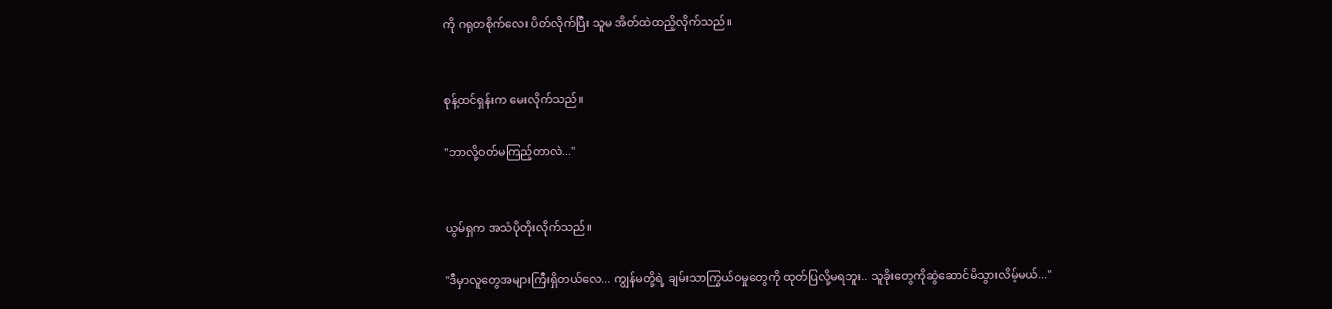ကို ဂရုတစိုက်လေး ပိတ်လိုက်ပြီး သူမ အိတ်ထဲထညိ့လိုက်သည်။


စုန့်ထင်ရှန်းက မေးလိုက်သည်။

"ဘာလို့ဝတ်မကြည့်တာလဲ..."


ယွမ်ရှက အသံပိုတိုးလိုက်သည်။

"ဒီမှာလူတွေအများကြီးရှိတယ်လေ... ကျွန်မတို့ရဲ့ ချမ်းသာကြွယ်ဝမှုတွေကို ထုတ်ပြလို့မရဘူး.. သူခိုးတွေကိုဆွဲဆောင်မိသွားလိမ့်မယ်..."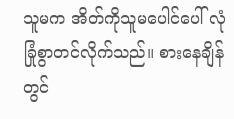သူမက အိတ်ကိုသူမပေါင်ပေါ် လုံခြုံစွာတင်လိုက်သည်။ စားနေချိန်တွင်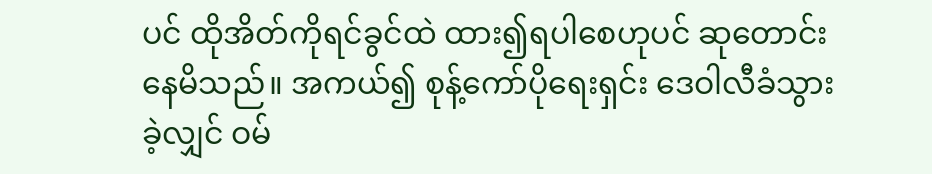ပင် ထိုအိတ်ကိုရင်ခွင်ထဲ ထား၍ရပါစေဟုပင် ဆုတောင်းနေမိသည်။ အကယ်၍ စုန့်ကော်ပိုရေးရှင်း ဒေဝါလီခံသွားခဲ့လျှင် ဝမ်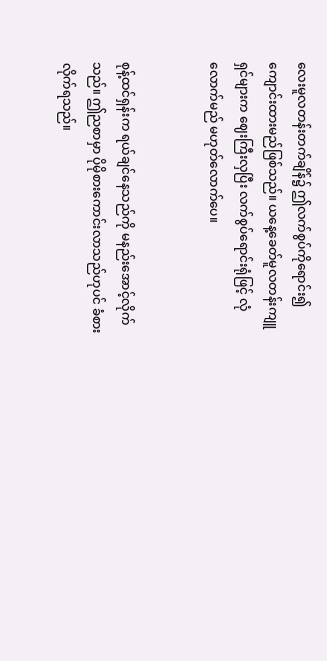လေးမူလတန်းတက်ချိန်၌ ဤလက်စွပ်ကိုရောင်း၍ ကျောင်းထားမည်ဖြစ်သည်။ ယနေ့ခေတ်မူလတန်းကျူရှင်များက ဈေးကြီးလှပြီး လက်စွပ်ရောင်းရုံဖြင့် လုံလောက်မည် မဟုတ်လောက်ပေ။


စုန့်ထင်ရှန်းက ရယ်ချင်နေသည်ကို မနည်းအောင့်လိုက်သည်။ ဤညစာမှာ ပိုမိုစားကောင်းလာသည်ဟုပင် ခံစားလိုက်ရသည်။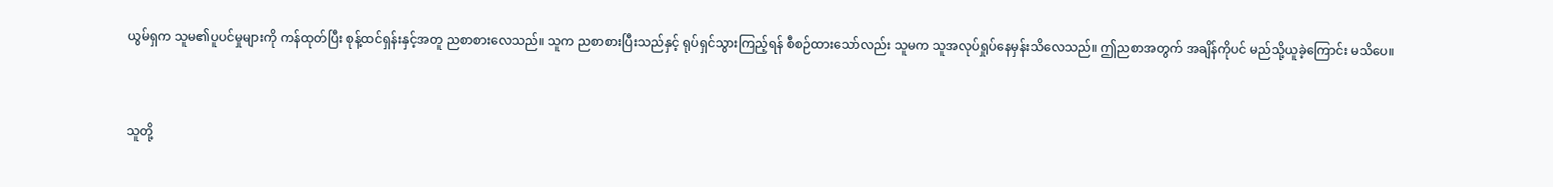ယွမ်ရှက သူမ၏ပူပင်မှုများကို ကန်ထုတ်ပြီး စုန့်ထင်ရှန်းနှင့်အတူ ညစာစားလေသည်။ သူက ညစာစားပြီးသည်နှင့် ရုပ်ရှင်သွားကြည့်ရန် စီစဉ်ထားသော်လည်း သူမက သူအလုပ်ရှုပ်နေမှန်းသိလေသည်။ ဤညစာအတွက် အချိန်ကိုပင် မည်သို့ယူခဲ့ကြောင်း မသိပေ။


သူတို့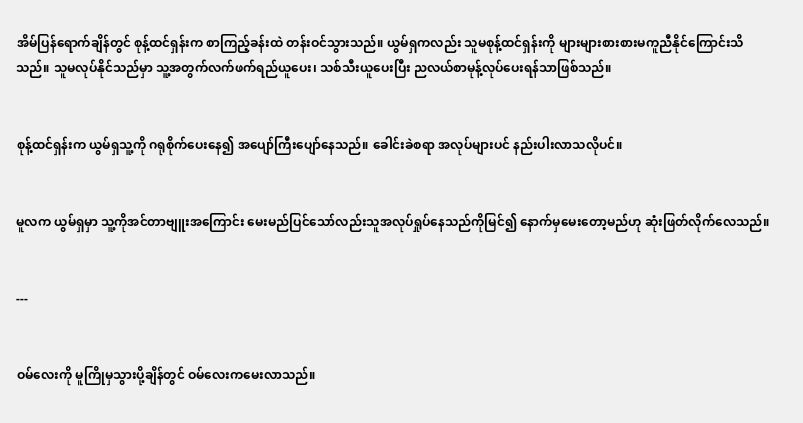အိမ်ပြန်ရောက်ချိန်တွင် စုန့်ထင်ရှန်းက စာကြည့်ခန်းထဲ တန်းဝင်သွားသည်။ ယွမ်ရှကလည်း သူမစုန့်ထင်ရှန်းကို များများစားစားမကူညီနိုင်ကြောင်းသိသည်။ သူမလုပ်နိုင်သည်မှာ သူ့အတွက်လက်ဖက်ရည်ယူပေး၊ သစ်သီးယူပေးပြီး ညလယ်စာမုန့်လုပ်ပေးရန်သာဖြစ်သည်။


စုန့်ထင်ရှန်းက ယွမ်ရှသူ့ကို ဂရုစိုက်ပေးနေ၍ အပျော်ကြီးပျော်နေသည်။ ခေါင်းခဲစရာ အလုပ်များပင် နည်းပါးလာသလိုပင်။


မူလက ယွမ်ရှမှာ သူ့ကိုအင်တာဗျူးအကြောင်း မေးမည်ပြင်သော်လည်းသူအလုပ်ရှုပ်နေသည်ကိုမြင်၍ နောက်မှမေးတော့မည်ဟု ဆုံးဖြတ်လိုက်လေသည်။


---


ဝမ်လေးကို မူကြိုမှသွားပို့ချိန်တွင် ဝမ်လေးကမေးလာသည်။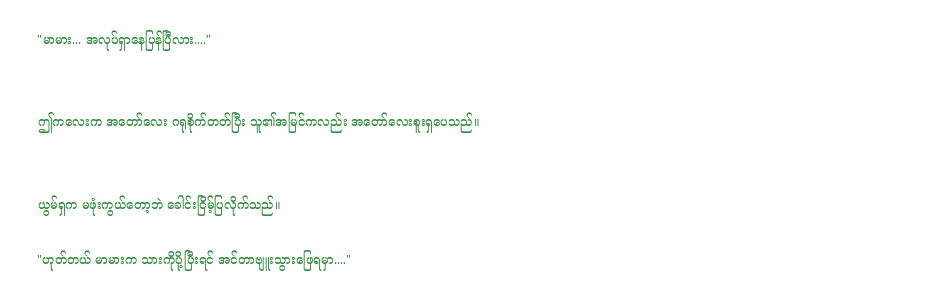"မာမား... အလုပ်ရှာနေပြန်ပြီလား...."


ဤကလေးက အတော်လေး ဂရုစိုက်တတ်ပြီး သူ၏အမြင်ကလည်း အတော်လေးစူးရှပေသည်။


ယွမ်ရှက မဖုံးကွယ်တော့ဘဲ ခေါင်းငြိမ့်ပြလိုက်သည်။

"ဟုတ်တယ် မာမားက သားကိုပို့ပြီးရင် အင်တာဗျူးသွားဖြေရမှာ...."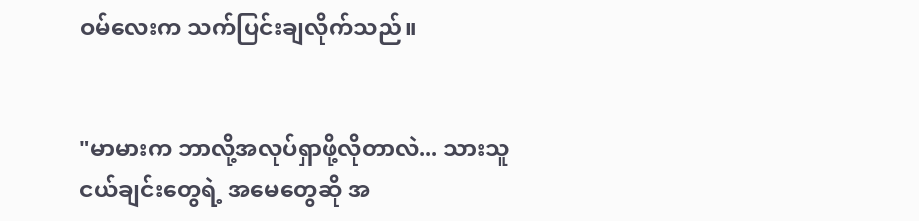ဝမ်လေးက သက်ပြင်းချလိုက်သည်။


"မာမားက ဘာလို့အလုပ်ရှာဖို့လိုတာလဲ... သားသူငယ်ချင်းတွေရဲ့ အမေတွေဆို အ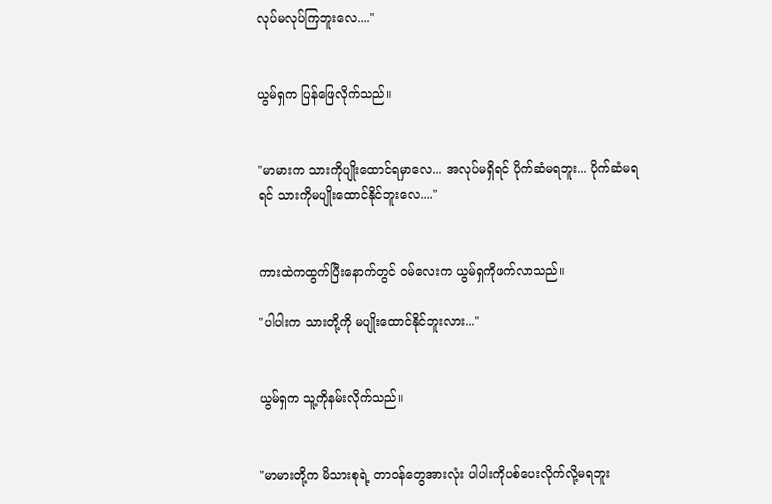လုပ်မလုပ်ကြဘူးလေ...."


ယွမ်ရှက ပြန်ဖြေလိုက်သည်။


"မာမားက သားကိုပျိုးထောင်ရမှာလေ... အလုပ်မရှိရင် ပိုက်ဆံမရဘူး... ပိုက်ဆံမရရင် သားကိုမပျိုးထောင်နိုင်ဘူးလေ...."


ကားထဲကထွက်ပြီးနောက်တွင် ဝမ်လေးက ယွမ်ရှကိုဖက်လာသည်။

"ပါပါးက သားတို့ကို မပျိုးထောင်နိုင်ဘူးလား..."


ယွမ်ရှက သူ့ကိုနမ်းလိုက်သည်။


"မာမားတို့က မိသားစုရဲ့ တာဝန်တွေအားလုံး ပါပါးကိုပစ်ပေးလိုက်လို့မရဘူး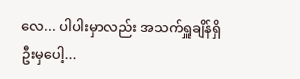လေ... ပါပါးမှာလည်း အသက်ရှူချိန်ရှိဦးမှပေါ့...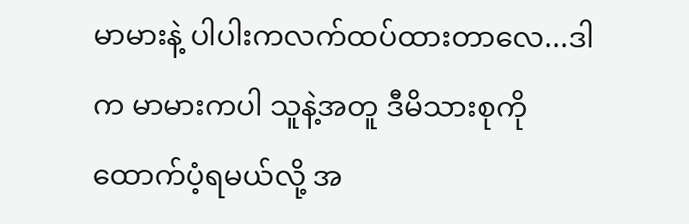မာမားနဲ့ ပါပါးကလက်ထပ်ထားတာလေ...ဒါက မာမားကပါ သူနဲ့အတူ ဒီမိသားစုကိုထောက်ပံ့ရမယ်လို့ အ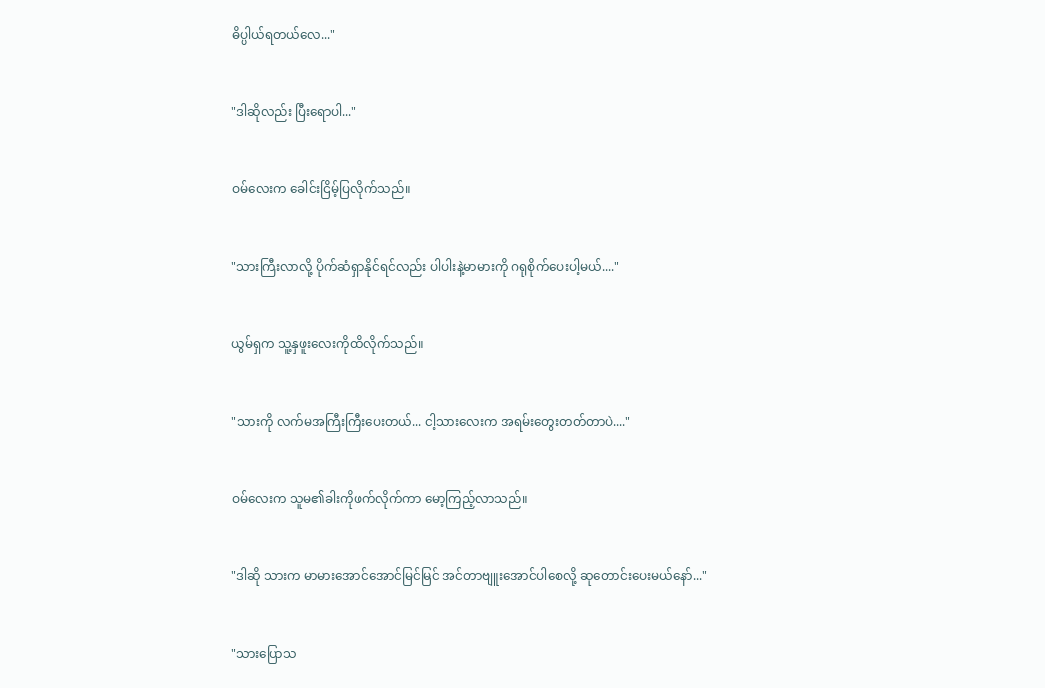ဓိပ္ပါယ်ရတယ်လေ..."


"ဒါဆိုလည်း ပြီးရောပါ..."


ဝမ်လေးက ခေါင်းငြိမ့်ပြလိုက်သည်။


"သားကြီးလာလို့ ပိုက်ဆံရှာနိုင်ရင်လည်း ပါပါးနဲ့မာမားကို ဂရုစိုက်ပေးပါ့မယ်...."


ယွမ်ရှက သူ့နှဖူးလေးကိုထိလိုက်သည်။


"သားကို လက်မအကြီးကြီးပေးတယ်... ငါ့သားလေးက အရမ်းတွေးတတ်တာပဲ...."


ဝမ်လေးက သူမ၏ခါးကိုဖက်လိုက်ကာ မော့ကြည့်လာသည်။


"ဒါဆို သားက မာမားအောင်အောင်မြင်မြင် အင်တာဗျူးအောင်ပါစေလို့ ဆုတောင်းပေးမယ်နော်..."


"သားပြောသ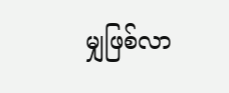မျှဖြစ်လာ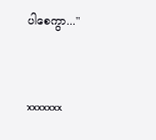ပါစေကွာ..."


xxxxxxx